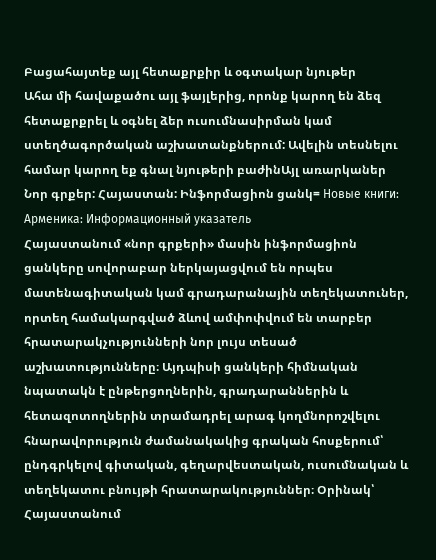Բացահայտեք այլ հետաքրքիր և օգտակար նյութեր
Ահա մի հավաքածու այլ ֆայլերից, որոնք կարող են ձեզ հետաքրքրել և օգնել ձեր ուսումնասիրման կամ ստեղծագործական աշխատանքներում: Ավելին տեսնելու համար կարող եք գնալ նյութերի բաժինԱյլ առարկաներ
Նոր գրքեր: Հայաստան: Ինֆորմացիոն ցանկ= Новые книги: Арменика: Информационный указатель
Հայաստանում «նոր գրքերի» մասին ինֆորմացիոն ցանկերը սովորաբար ներկայացվում են որպես մատենագիտական կամ գրադարանային տեղեկատուներ, որտեղ համակարգված ձևով ամփոփվում են տարբեր հրատարակչությունների նոր լույս տեսած աշխատությունները։ Այդպիսի ցանկերի հիմնական նպատակն է ընթերցողներին, գրադարաններին և հետազոտողներին տրամադրել արագ կողմնորոշվելու հնարավորություն ժամանակակից գրական հոսքերում՝ ընդգրկելով գիտական, գեղարվեստական, ուսումնական և տեղեկատու բնույթի հրատարակություններ։ Օրինակ՝ Հայաստանում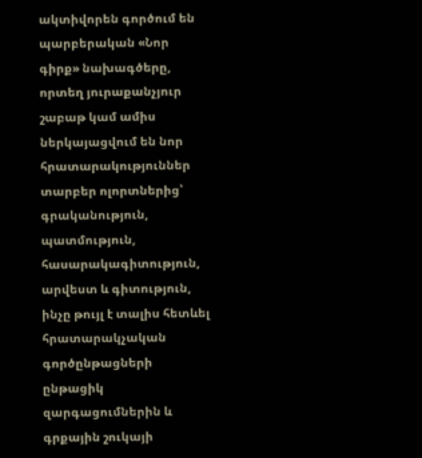ակտիվորեն գործում են պարբերական «Նոր գիրք» նախագծերը, որտեղ յուրաքանչյուր շաբաթ կամ ամիս ներկայացվում են նոր հրատարակություններ տարբեր ոլորտներից՝ գրականություն, պատմություն, հասարակագիտություն, արվեստ և գիտություն, ինչը թույլ է տալիս հետևել հրատարակչական գործընթացների ընթացիկ զարգացումներին և գրքային շուկայի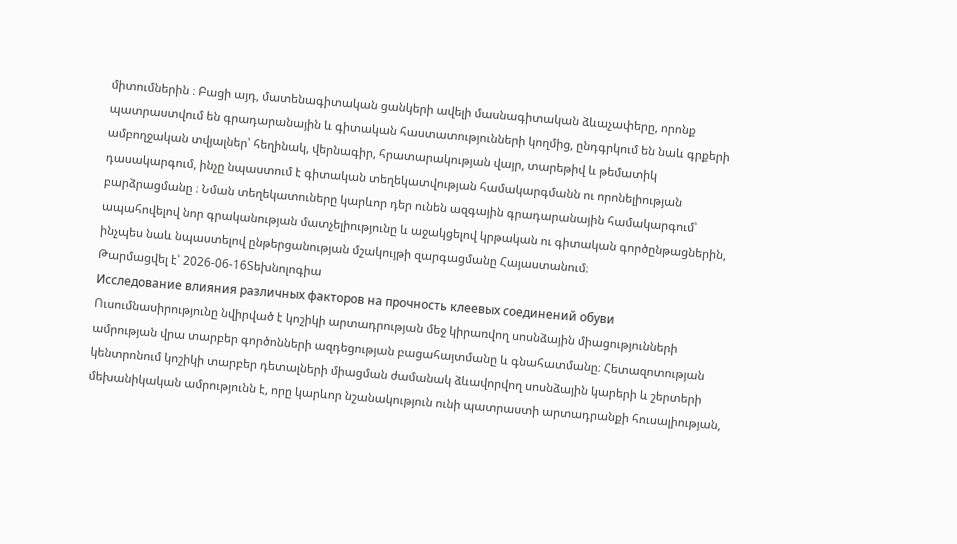միտումներին ։ Բացի այդ, մատենագիտական ցանկերի ավելի մասնագիտական ձևաչափերը, որոնք պատրաստվում են գրադարանային և գիտական հաստատությունների կողմից, ընդգրկում են նաև գրքերի ամբողջական տվյալներ՝ հեղինակ, վերնագիր, հրատարակության վայր, տարեթիվ և թեմատիկ դասակարգում, ինչը նպաստում է գիտական տեղեկատվության համակարգմանն ու որոնելիության բարձրացմանը ։ Նման տեղեկատուները կարևոր դեր ունեն ազգային գրադարանային համակարգում՝ ապահովելով նոր գրականության մատչելիությունը և աջակցելով կրթական ու գիտական գործընթացներին, ինչպես նաև նպաստելով ընթերցանության մշակույթի զարգացմանը Հայաստանում։
Թարմացվել է՝ 2026-06-16Տեխնոլոգիա
Исследование влияния различных факторов на прочность клеевых соединений обуви
Ուսումնասիրությունը նվիրված է կոշիկի արտադրության մեջ կիրառվող սոսնձային միացությունների ամրության վրա տարբեր գործոնների ազդեցության բացահայտմանը և գնահատմանը։ Հետազոտության կենտրոնում կոշիկի տարբեր դետալների միացման ժամանակ ձևավորվող սոսնձային կարերի և շերտերի մեխանիկական ամրությունն է, որը կարևոր նշանակություն ունի պատրաստի արտադրանքի հուսալիության,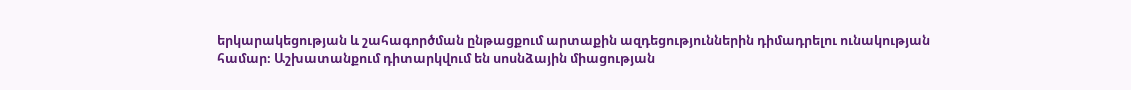երկարակեցության և շահագործման ընթացքում արտաքին ազդեցություններին դիմադրելու ունակության համար։ Աշխատանքում դիտարկվում են սոսնձային միացության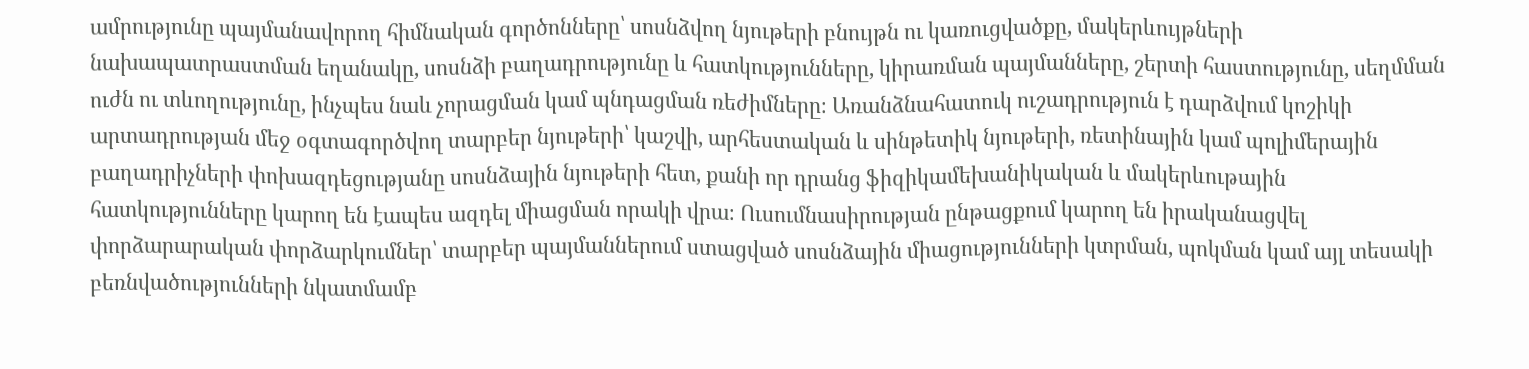ամրությունը պայմանավորող հիմնական գործոնները՝ սոսնձվող նյութերի բնույթն ու կառուցվածքը, մակերևույթների նախապատրաստման եղանակը, սոսնձի բաղադրությունը և հատկությունները, կիրառման պայմանները, շերտի հաստությունը, սեղմման ուժն ու տևողությունը, ինչպես նաև չորացման կամ պնդացման ռեժիմները։ Առանձնահատուկ ուշադրություն է դարձվում կոշիկի արտադրության մեջ օգտագործվող տարբեր նյութերի՝ կաշվի, արհեստական և սինթետիկ նյութերի, ռետինային կամ պոլիմերային բաղադրիչների փոխազդեցությանը սոսնձային նյութերի հետ, քանի որ դրանց ֆիզիկամեխանիկական և մակերևութային հատկությունները կարող են էապես ազդել միացման որակի վրա։ Ուսումնասիրության ընթացքում կարող են իրականացվել փորձարարական փորձարկումներ՝ տարբեր պայմաններում ստացված սոսնձային միացությունների կտրման, պոկման կամ այլ տեսակի բեռնվածությունների նկատմամբ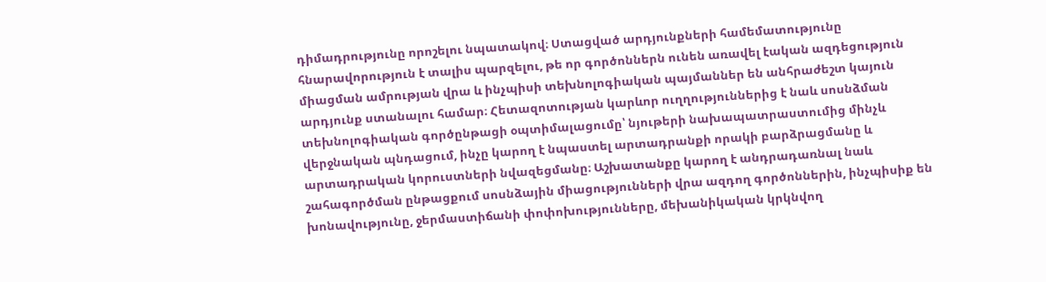դիմադրությունը որոշելու նպատակով։ Ստացված արդյունքների համեմատությունը հնարավորություն է տալիս պարզելու, թե որ գործոններն ունեն առավել էական ազդեցություն միացման ամրության վրա և ինչպիսի տեխնոլոգիական պայմաններ են անհրաժեշտ կայուն արդյունք ստանալու համար։ Հետազոտության կարևոր ուղղություններից է նաև սոսնձման տեխնոլոգիական գործընթացի օպտիմալացումը՝ նյութերի նախապատրաստումից մինչև վերջնական պնդացում, ինչը կարող է նպաստել արտադրանքի որակի բարձրացմանը և արտադրական կորուստների նվազեցմանը։ Աշխատանքը կարող է անդրադառնալ նաև շահագործման ընթացքում սոսնձային միացությունների վրա ազդող գործոններին, ինչպիսիք են խոնավությունը, ջերմաստիճանի փոփոխությունները, մեխանիկական կրկնվող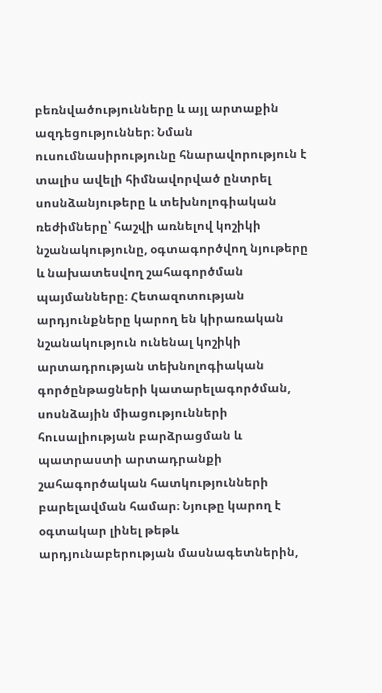բեռնվածությունները և այլ արտաքին ազդեցություններ։ Նման ուսումնասիրությունը հնարավորություն է տալիս ավելի հիմնավորված ընտրել սոսնձանյութերը և տեխնոլոգիական ռեժիմները՝ հաշվի առնելով կոշիկի նշանակությունը, օգտագործվող նյութերը և նախատեսվող շահագործման պայմանները։ Հետազոտության արդյունքները կարող են կիրառական նշանակություն ունենալ կոշիկի արտադրության տեխնոլոգիական գործընթացների կատարելագործման, սոսնձային միացությունների հուսալիության բարձրացման և պատրաստի արտադրանքի շահագործական հատկությունների բարելավման համար։ Նյութը կարող է օգտակար լինել թեթև արդյունաբերության մասնագետներին,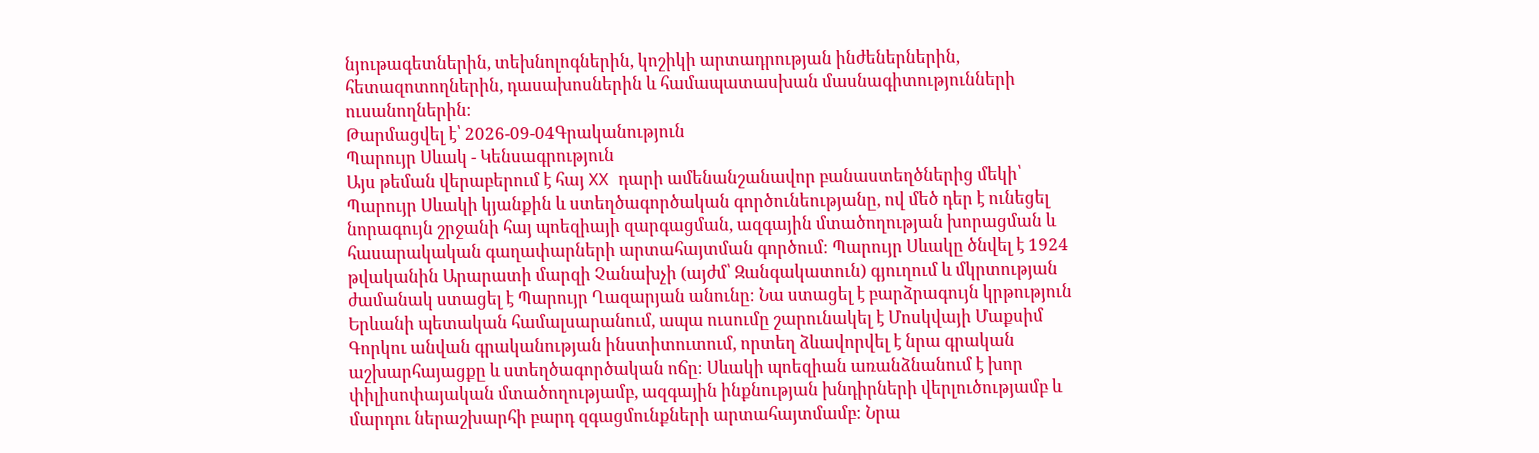նյութագետներին, տեխնոլոգներին, կոշիկի արտադրության ինժեներներին, հետազոտողներին, դասախոսներին և համապատասխան մասնագիտությունների ուսանողներին։
Թարմացվել է՝ 2026-09-04Գրականություն
Պարույր Սևակ - Կենսագրություն
Այս թեման վերաբերում է հայ XX դարի ամենանշանավոր բանաստեղծներից մեկի՝ Պարույր Սևակի կյանքին և ստեղծագործական գործունեությանը, ով մեծ դեր է ունեցել նորագույն շրջանի հայ պոեզիայի զարգացման, ազգային մտածողության խորացման և հասարակական գաղափարների արտահայտման գործում։ Պարույր Սևակը ծնվել է 1924 թվականին Արարատի մարզի Չանախչի (այժմ՝ Զանգակատուն) գյուղում և մկրտության ժամանակ ստացել է Պարույր Ղազարյան անունը։ Նա ստացել է բարձրագույն կրթություն Երևանի պետական համալսարանում, ապա ուսումը շարունակել է Մոսկվայի Մաքսիմ Գորկու անվան գրականության ինստիտուտում, որտեղ ձևավորվել է նրա գրական աշխարհայացքը և ստեղծագործական ոճը։ Սևակի պոեզիան առանձնանում է խոր փիլիսոփայական մտածողությամբ, ազգային ինքնության խնդիրների վերլուծությամբ և մարդու ներաշխարհի բարդ զգացմունքների արտահայտմամբ։ Նրա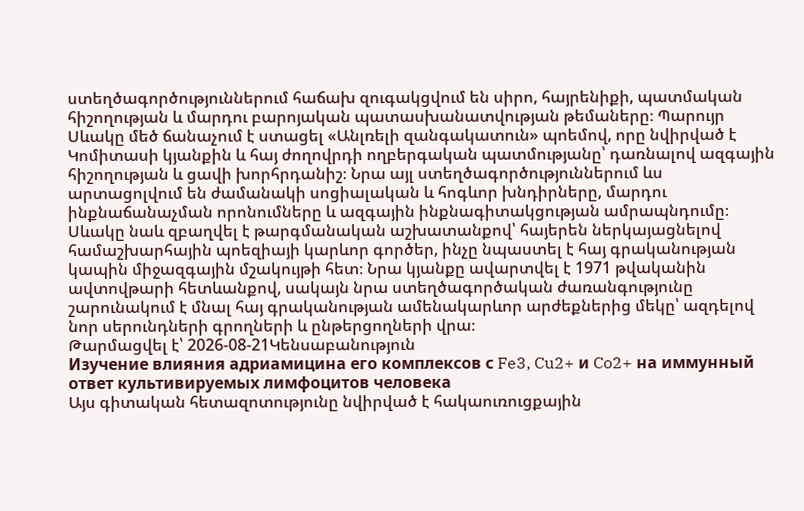ստեղծագործություններում հաճախ զուգակցվում են սիրո, հայրենիքի, պատմական հիշողության և մարդու բարոյական պատասխանատվության թեմաները։ Պարույր Սևակը մեծ ճանաչում է ստացել «Անլռելի զանգակատուն» պոեմով, որը նվիրված է Կոմիտասի կյանքին և հայ ժողովրդի ողբերգական պատմությանը՝ դառնալով ազգային հիշողության և ցավի խորհրդանիշ։ Նրա այլ ստեղծագործություններում ևս արտացոլվում են ժամանակի սոցիալական և հոգևոր խնդիրները, մարդու ինքնաճանաչման որոնումները և ազգային ինքնագիտակցության ամրապնդումը։ Սևակը նաև զբաղվել է թարգմանական աշխատանքով՝ հայերեն ներկայացնելով համաշխարհային պոեզիայի կարևոր գործեր, ինչը նպաստել է հայ գրականության կապին միջազգային մշակույթի հետ։ Նրա կյանքը ավարտվել է 1971 թվականին ավտովթարի հետևանքով, սակայն նրա ստեղծագործական ժառանգությունը շարունակում է մնալ հայ գրականության ամենակարևոր արժեքներից մեկը՝ ազդելով նոր սերունդների գրողների և ընթերցողների վրա։
Թարմացվել է՝ 2026-08-21Կենսաբանություն
Изучение влияния адриамицина его комплексов с Fe3, Cu2+ и Co2+ на иммунный ответ культивируемых лимфоцитов человека
Այս գիտական հետազոտությունը նվիրված է հակաուռուցքային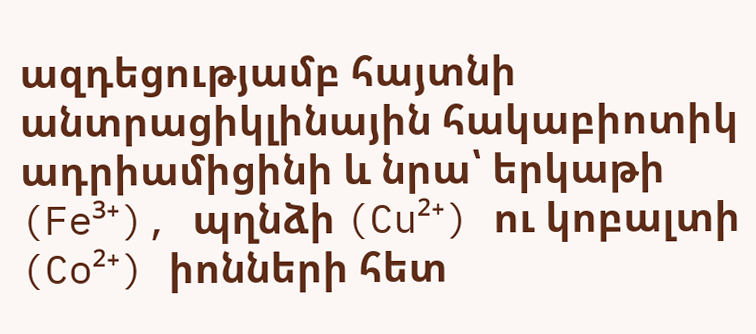ազդեցությամբ հայտնի անտրացիկլինային հակաբիոտիկ ադրիամիցինի և նրա՝ երկաթի (Fe³⁺), պղնձի (Cu²⁺) ու կոբալտի (Co²⁺) իոնների հետ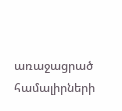առաջացրած համալիրների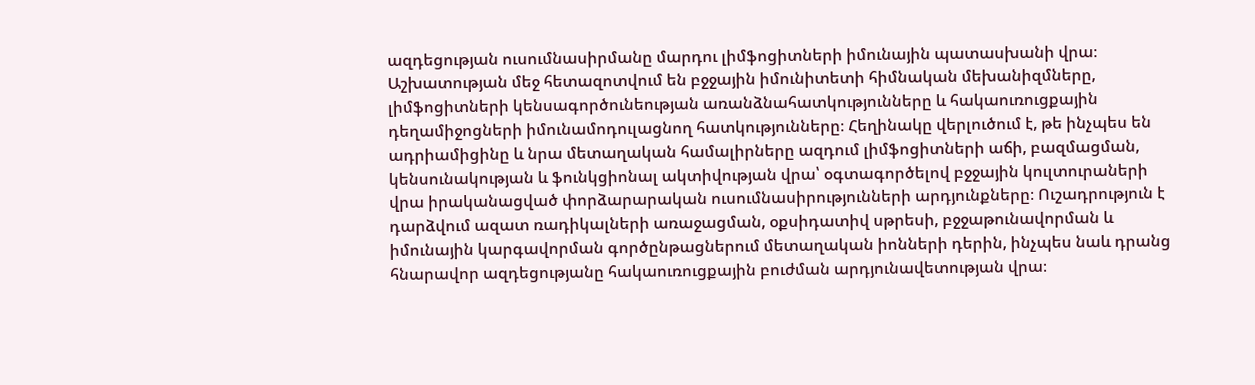ազդեցության ուսումնասիրմանը մարդու լիմֆոցիտների իմունային պատասխանի վրա։ Աշխատության մեջ հետազոտվում են բջջային իմունիտետի հիմնական մեխանիզմները, լիմֆոցիտների կենսագործունեության առանձնահատկությունները և հակաուռուցքային դեղամիջոցների իմունամոդուլացնող հատկությունները։ Հեղինակը վերլուծում է, թե ինչպես են ադրիամիցինը և նրա մետաղական համալիրները ազդում լիմֆոցիտների աճի, բազմացման, կենսունակության և ֆունկցիոնալ ակտիվության վրա՝ օգտագործելով բջջային կուլտուրաների վրա իրականացված փորձարարական ուսումնասիրությունների արդյունքները։ Ուշադրություն է դարձվում ազատ ռադիկալների առաջացման, օքսիդատիվ սթրեսի, բջջաթունավորման և իմունային կարգավորման գործընթացներում մետաղական իոնների դերին, ինչպես նաև դրանց հնարավոր ազդեցությանը հակաուռուցքային բուժման արդյունավետության վրա։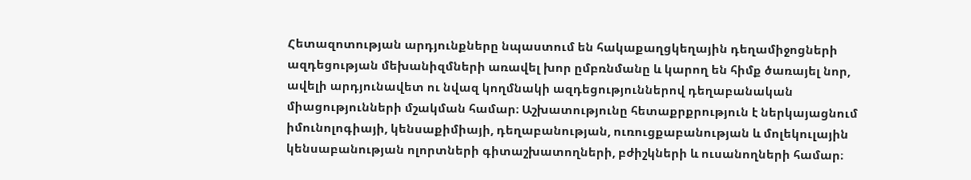Հետազոտության արդյունքները նպաստում են հակաքաղցկեղային դեղամիջոցների ազդեցության մեխանիզմների առավել խոր ըմբռնմանը և կարող են հիմք ծառայել նոր, ավելի արդյունավետ ու նվազ կողմնակի ազդեցություններով դեղաբանական միացությունների մշակման համար։ Աշխատությունը հետաքրքրություն է ներկայացնում իմունոլոգիայի, կենսաքիմիայի, դեղաբանության, ուռուցքաբանության և մոլեկուլային կենսաբանության ոլորտների գիտաշխատողների, բժիշկների և ուսանողների համար։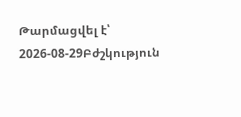Թարմացվել է՝ 2026-08-29Բժշկություն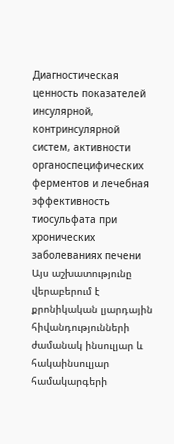Диагностическая ценность показателей инсулярной, контринсулярной систем, активности органоспецифических ферментов и лечебная эффективность тиосульфата при хронических заболеваниях печени
Այս աշխատությունը վերաբերում է քրոնիկական լյարդային հիվանդությունների ժամանակ ինսուլյար և հակաինսուլյար համակարգերի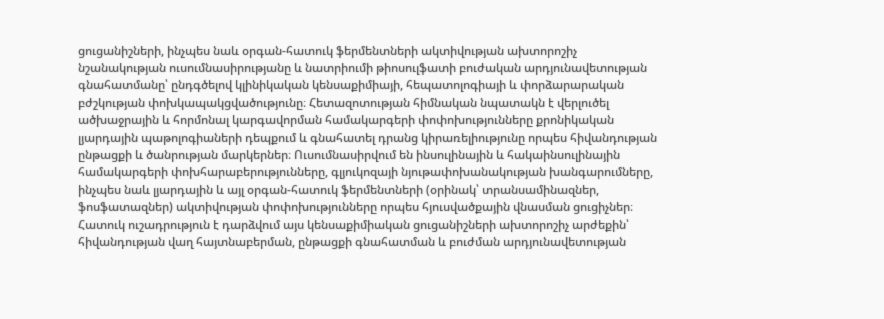ցուցանիշների, ինչպես նաև օրգան-հատուկ ֆերմենտների ակտիվության ախտորոշիչ նշանակության ուսումնասիրությանը և նատրիումի թիոսուլֆատի բուժական արդյունավետության գնահատմանը՝ ընդգծելով կլինիկական կենսաքիմիայի, հեպատոլոգիայի և փորձարարական բժշկության փոխկապակցվածությունը։ Հետազոտության հիմնական նպատակն է վերլուծել ածխաջրային և հորմոնալ կարգավորման համակարգերի փոփոխությունները քրոնիկական լյարդային պաթոլոգիաների դեպքում և գնահատել դրանց կիրառելիությունը որպես հիվանդության ընթացքի և ծանրության մարկերներ։ Ուսումնասիրվում են ինսուլինային և հակաինսուլինային համակարգերի փոխհարաբերությունները, գլյուկոզայի նյութափոխանակության խանգարումները, ինչպես նաև լյարդային և այլ օրգան-հատուկ ֆերմենտների (օրինակ՝ տրանսամինազներ, ֆոսֆատազներ) ակտիվության փոփոխությունները որպես հյուսվածքային վնասման ցուցիչներ։ Հատուկ ուշադրություն է դարձվում այս կենսաքիմիական ցուցանիշների ախտորոշիչ արժեքին՝ հիվանդության վաղ հայտնաբերման, ընթացքի գնահատման և բուժման արդյունավետության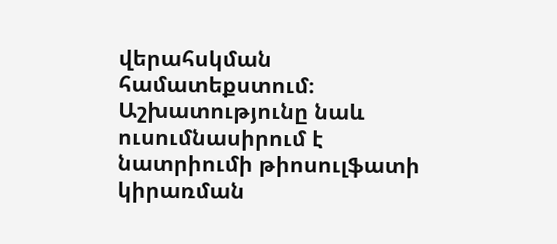վերահսկման համատեքստում։ Աշխատությունը նաև ուսումնասիրում է նատրիումի թիոսուլֆատի կիրառման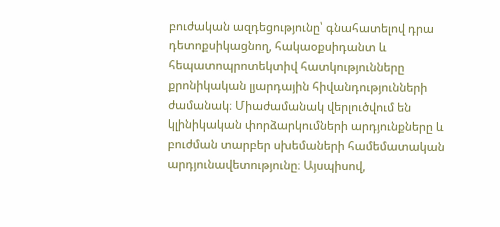բուժական ազդեցությունը՝ գնահատելով դրա դետոքսիկացնող, հակաօքսիդանտ և հեպատոպրոտեկտիվ հատկությունները քրոնիկական լյարդային հիվանդությունների ժամանակ։ Միաժամանակ վերլուծվում են կլինիկական փորձարկումների արդյունքները և բուժման տարբեր սխեմաների համեմատական արդյունավետությունը։ Այսպիսով,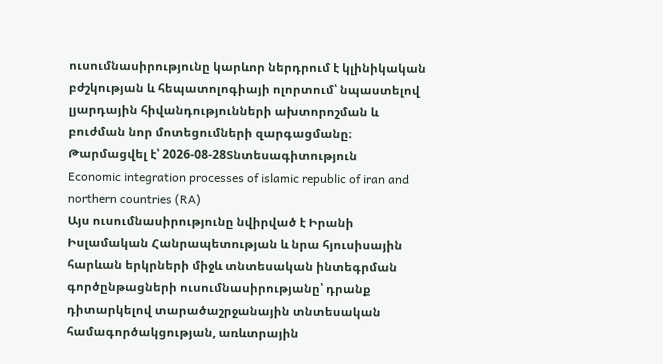ուսումնասիրությունը կարևոր ներդրում է կլինիկական բժշկության և հեպատոլոգիայի ոլորտում՝ նպաստելով լյարդային հիվանդությունների ախտորոշման և բուժման նոր մոտեցումների զարգացմանը։
Թարմացվել է՝ 2026-08-28Տնտեսագիտություն
Economic integration processes of islamic republic of iran and northern countries (RA)
Այս ուսումնասիրությունը նվիրված է Իրանի Իսլամական Հանրապետության և նրա հյուսիսային հարևան երկրների միջև տնտեսական ինտեգրման գործընթացների ուսումնասիրությանը՝ դրանք դիտարկելով տարածաշրջանային տնտեսական համագործակցության, առևտրային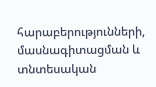հարաբերությունների, մասնագիտացման և տնտեսական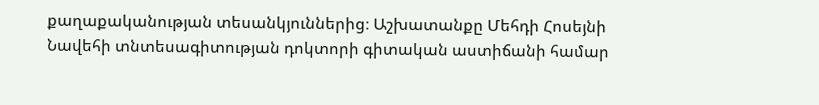քաղաքականության տեսանկյուններից։ Աշխատանքը Մեհդի Հոսեյնի Նավեհի տնտեսագիտության դոկտորի գիտական աստիճանի համար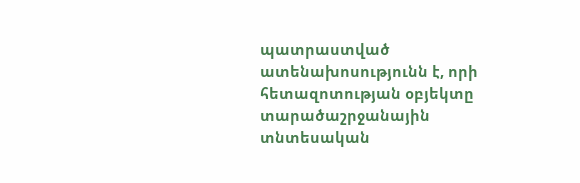պատրաստված ատենախոսությունն է, որի հետազոտության օբյեկտը տարածաշրջանային տնտեսական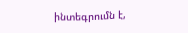ինտեգրումն է,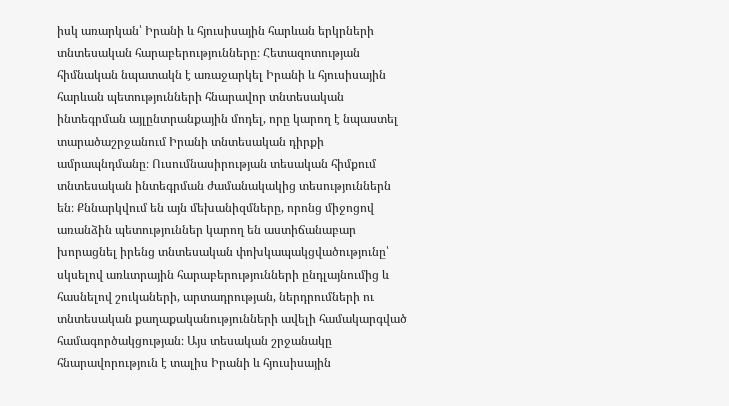իսկ առարկան՝ Իրանի և հյուսիսային հարևան երկրների տնտեսական հարաբերությունները։ Հետազոտության հիմնական նպատակն է առաջարկել Իրանի և հյուսիսային հարևան պետությունների հնարավոր տնտեսական ինտեգրման այլընտրանքային մոդել, որը կարող է նպաստել տարածաշրջանում Իրանի տնտեսական դիրքի ամրապնդմանը։ Ուսումնասիրության տեսական հիմքում տնտեսական ինտեգրման ժամանակակից տեսություններն են։ Քննարկվում են այն մեխանիզմները, որոնց միջոցով առանձին պետություններ կարող են աստիճանաբար խորացնել իրենց տնտեսական փոխկապակցվածությունը՝ սկսելով առևտրային հարաբերությունների ընդլայնումից և հասնելով շուկաների, արտադրության, ներդրումների ու տնտեսական քաղաքականությունների ավելի համակարգված համագործակցության։ Այս տեսական շրջանակը հնարավորություն է տալիս Իրանի և հյուսիսային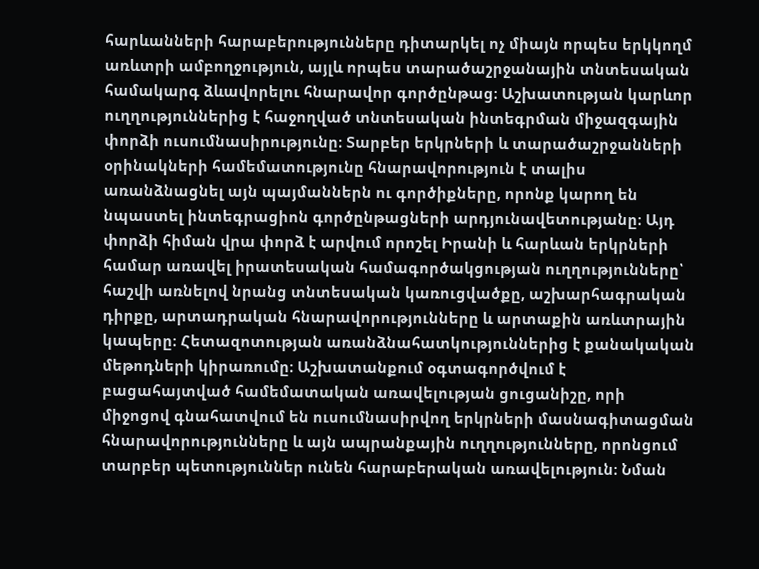հարևանների հարաբերությունները դիտարկել ոչ միայն որպես երկկողմ առևտրի ամբողջություն, այլև որպես տարածաշրջանային տնտեսական համակարգ ձևավորելու հնարավոր գործընթաց։ Աշխատության կարևոր ուղղություններից է հաջողված տնտեսական ինտեգրման միջազգային փորձի ուսումնասիրությունը։ Տարբեր երկրների և տարածաշրջանների օրինակների համեմատությունը հնարավորություն է տալիս առանձնացնել այն պայմաններն ու գործիքները, որոնք կարող են նպաստել ինտեգրացիոն գործընթացների արդյունավետությանը։ Այդ փորձի հիման վրա փորձ է արվում որոշել Իրանի և հարևան երկրների համար առավել իրատեսական համագործակցության ուղղությունները՝ հաշվի առնելով նրանց տնտեսական կառուցվածքը, աշխարհագրական դիրքը, արտադրական հնարավորությունները և արտաքին առևտրային կապերը։ Հետազոտության առանձնահատկություններից է քանակական մեթոդների կիրառումը։ Աշխատանքում օգտագործվում է բացահայտված համեմատական առավելության ցուցանիշը, որի միջոցով գնահատվում են ուսումնասիրվող երկրների մասնագիտացման հնարավորությունները և այն ապրանքային ուղղությունները, որոնցում տարբեր պետություններ ունեն հարաբերական առավելություն։ Նման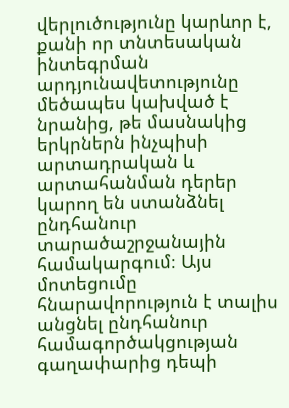վերլուծությունը կարևոր է, քանի որ տնտեսական ինտեգրման արդյունավետությունը մեծապես կախված է նրանից, թե մասնակից երկրներն ինչպիսի արտադրական և արտահանման դերեր կարող են ստանձնել ընդհանուր տարածաշրջանային համակարգում։ Այս մոտեցումը հնարավորություն է տալիս անցնել ընդհանուր համագործակցության գաղափարից դեպի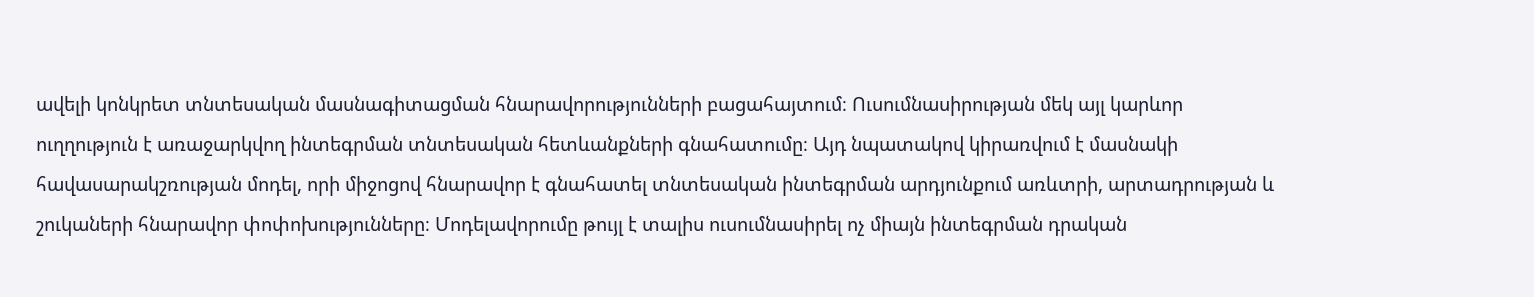ավելի կոնկրետ տնտեսական մասնագիտացման հնարավորությունների բացահայտում։ Ուսումնասիրության մեկ այլ կարևոր ուղղություն է առաջարկվող ինտեգրման տնտեսական հետևանքների գնահատումը։ Այդ նպատակով կիրառվում է մասնակի հավասարակշռության մոդել, որի միջոցով հնարավոր է գնահատել տնտեսական ինտեգրման արդյունքում առևտրի, արտադրության և շուկաների հնարավոր փոփոխությունները։ Մոդելավորումը թույլ է տալիս ուսումնասիրել ոչ միայն ինտեգրման դրական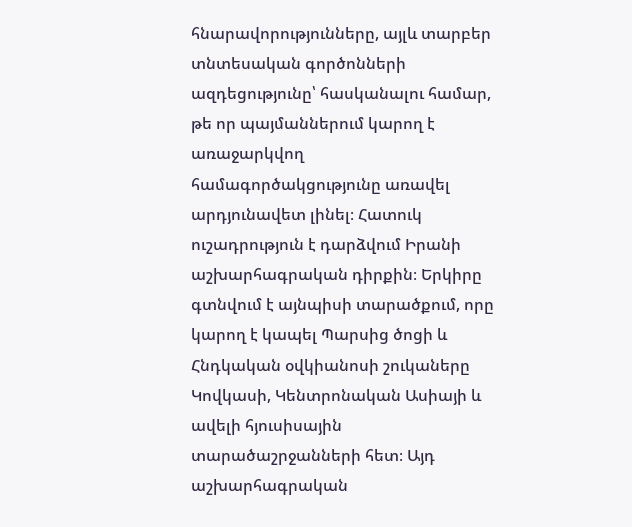հնարավորությունները, այլև տարբեր տնտեսական գործոնների ազդեցությունը՝ հասկանալու համար, թե որ պայմաններում կարող է առաջարկվող համագործակցությունը առավել արդյունավետ լինել։ Հատուկ ուշադրություն է դարձվում Իրանի աշխարհագրական դիրքին։ Երկիրը գտնվում է այնպիսի տարածքում, որը կարող է կապել Պարսից ծոցի և Հնդկական օվկիանոսի շուկաները Կովկասի, Կենտրոնական Ասիայի և ավելի հյուսիսային տարածաշրջանների հետ։ Այդ աշխարհագրական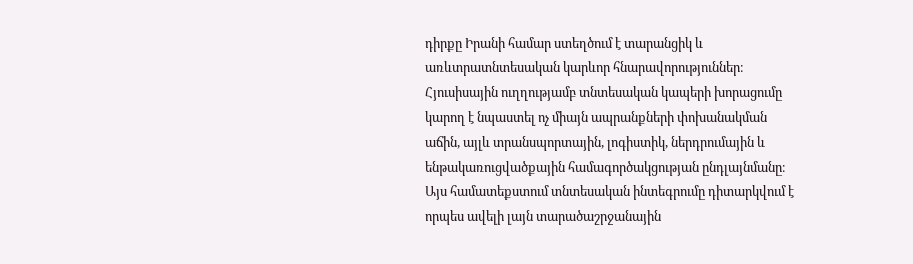դիրքը Իրանի համար ստեղծում է տարանցիկ և առևտրատնտեսական կարևոր հնարավորություններ։ Հյուսիսային ուղղությամբ տնտեսական կապերի խորացումը կարող է նպաստել ոչ միայն ապրանքների փոխանակման աճին, այլև տրանսպորտային, լոգիստիկ, ներդրումային և ենթակառուցվածքային համագործակցության ընդլայնմանը։ Այս համատեքստում տնտեսական ինտեգրումը դիտարկվում է որպես ավելի լայն տարածաշրջանային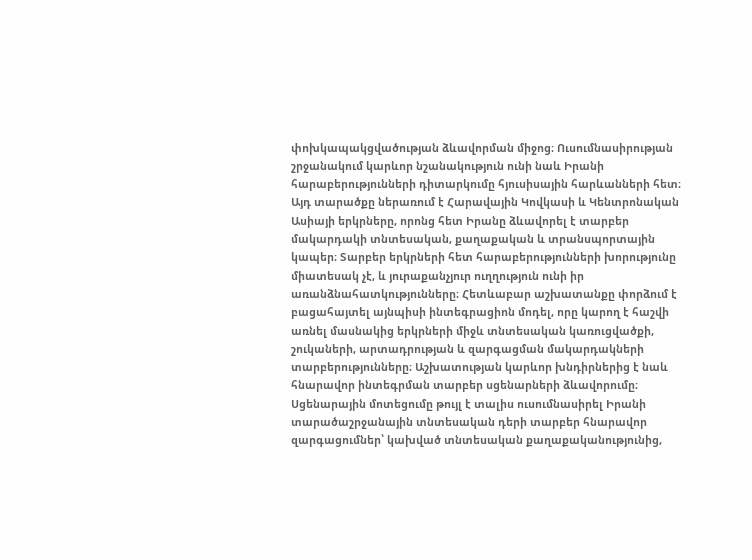փոխկապակցվածության ձևավորման միջոց։ Ուսումնասիրության շրջանակում կարևոր նշանակություն ունի նաև Իրանի հարաբերությունների դիտարկումը հյուսիսային հարևանների հետ։ Այդ տարածքը ներառում է Հարավային Կովկասի և Կենտրոնական Ասիայի երկրները, որոնց հետ Իրանը ձևավորել է տարբեր մակարդակի տնտեսական, քաղաքական և տրանսպորտային կապեր։ Տարբեր երկրների հետ հարաբերությունների խորությունը միատեսակ չէ, և յուրաքանչյուր ուղղություն ունի իր առանձնահատկությունները։ Հետևաբար աշխատանքը փորձում է բացահայտել այնպիսի ինտեգրացիոն մոդել, որը կարող է հաշվի առնել մասնակից երկրների միջև տնտեսական կառուցվածքի, շուկաների, արտադրության և զարգացման մակարդակների տարբերությունները։ Աշխատության կարևոր խնդիրներից է նաև հնարավոր ինտեգրման տարբեր սցենարների ձևավորումը։ Սցենարային մոտեցումը թույլ է տալիս ուսումնասիրել Իրանի տարածաշրջանային տնտեսական դերի տարբեր հնարավոր զարգացումներ՝ կախված տնտեսական քաղաքականությունից,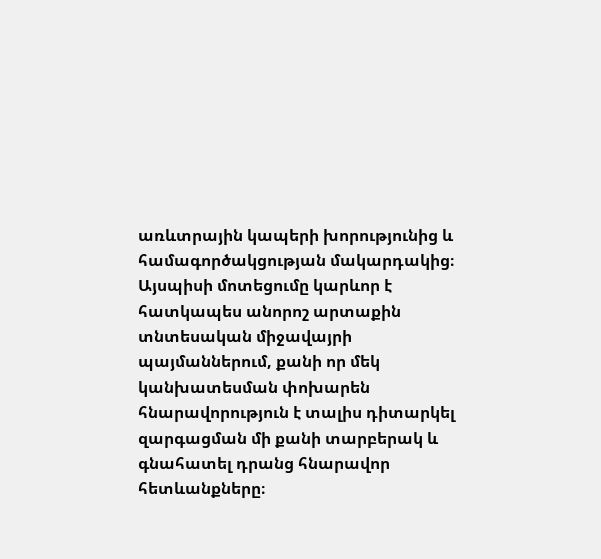առևտրային կապերի խորությունից և համագործակցության մակարդակից։ Այսպիսի մոտեցումը կարևոր է հատկապես անորոշ արտաքին տնտեսական միջավայրի պայմաններում, քանի որ մեկ կանխատեսման փոխարեն հնարավորություն է տալիս դիտարկել զարգացման մի քանի տարբերակ և գնահատել դրանց հնարավոր հետևանքները։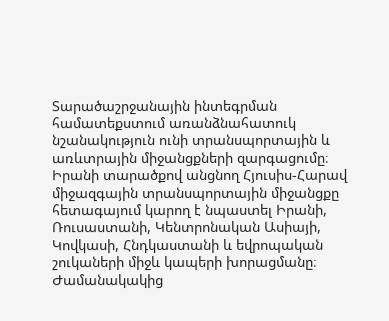Տարածաշրջանային ինտեգրման համատեքստում առանձնահատուկ նշանակություն ունի տրանսպորտային և առևտրային միջանցքների զարգացումը։ Իրանի տարածքով անցնող Հյուսիս-Հարավ միջազգային տրանսպորտային միջանցքը հետագայում կարող է նպաստել Իրանի, Ռուսաստանի, Կենտրոնական Ասիայի, Կովկասի, Հնդկաստանի և եվրոպական շուկաների միջև կապերի խորացմանը։ Ժամանակակից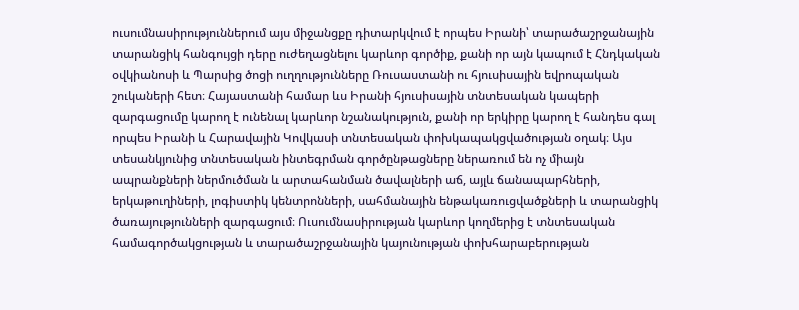ուսումնասիրություններում այս միջանցքը դիտարկվում է որպես Իրանի՝ տարածաշրջանային տարանցիկ հանգույցի դերը ուժեղացնելու կարևոր գործիք, քանի որ այն կապում է Հնդկական օվկիանոսի և Պարսից ծոցի ուղղությունները Ռուսաստանի ու հյուսիսային եվրոպական շուկաների հետ։ Հայաստանի համար ևս Իրանի հյուսիսային տնտեսական կապերի զարգացումը կարող է ունենալ կարևոր նշանակություն, քանի որ երկիրը կարող է հանդես գալ որպես Իրանի և Հարավային Կովկասի տնտեսական փոխկապակցվածության օղակ։ Այս տեսանկյունից տնտեսական ինտեգրման գործընթացները ներառում են ոչ միայն ապրանքների ներմուծման և արտահանման ծավալների աճ, այլև ճանապարհների, երկաթուղիների, լոգիստիկ կենտրոնների, սահմանային ենթակառուցվածքների և տարանցիկ ծառայությունների զարգացում։ Ուսումնասիրության կարևոր կողմերից է տնտեսական համագործակցության և տարածաշրջանային կայունության փոխհարաբերության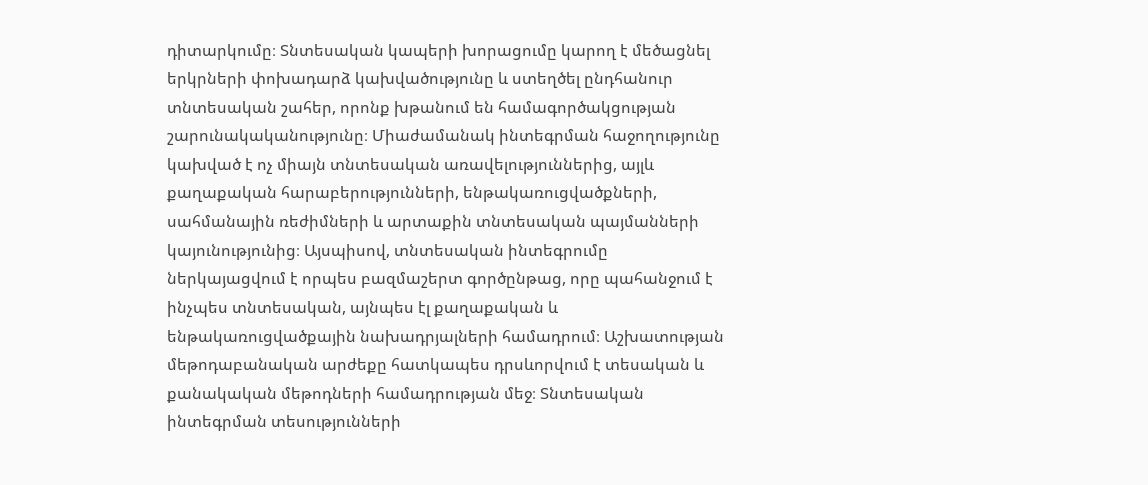դիտարկումը։ Տնտեսական կապերի խորացումը կարող է մեծացնել երկրների փոխադարձ կախվածությունը և ստեղծել ընդհանուր տնտեսական շահեր, որոնք խթանում են համագործակցության շարունակականությունը։ Միաժամանակ ինտեգրման հաջողությունը կախված է ոչ միայն տնտեսական առավելություններից, այլև քաղաքական հարաբերությունների, ենթակառուցվածքների, սահմանային ռեժիմների և արտաքին տնտեսական պայմանների կայունությունից։ Այսպիսով, տնտեսական ինտեգրումը ներկայացվում է որպես բազմաշերտ գործընթաց, որը պահանջում է ինչպես տնտեսական, այնպես էլ քաղաքական և ենթակառուցվածքային նախադրյալների համադրում։ Աշխատության մեթոդաբանական արժեքը հատկապես դրսևորվում է տեսական և քանակական մեթոդների համադրության մեջ։ Տնտեսական ինտեգրման տեսությունների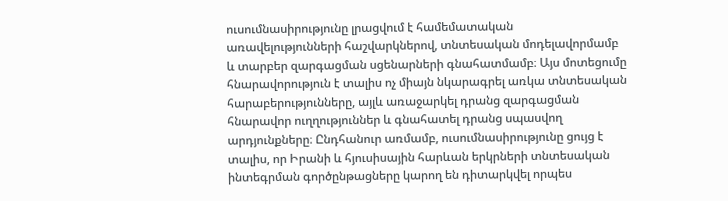ուսումնասիրությունը լրացվում է համեմատական առավելությունների հաշվարկներով, տնտեսական մոդելավորմամբ և տարբեր զարգացման սցենարների գնահատմամբ։ Այս մոտեցումը հնարավորություն է տալիս ոչ միայն նկարագրել առկա տնտեսական հարաբերությունները, այլև առաջարկել դրանց զարգացման հնարավոր ուղղություններ և գնահատել դրանց սպասվող արդյունքները։ Ընդհանուր առմամբ, ուսումնասիրությունը ցույց է տալիս, որ Իրանի և հյուսիսային հարևան երկրների տնտեսական ինտեգրման գործընթացները կարող են դիտարկվել որպես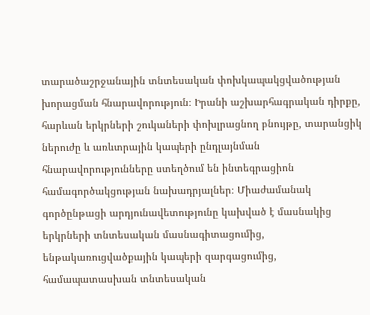տարածաշրջանային տնտեսական փոխկապակցվածության խորացման հնարավորություն։ Իրանի աշխարհագրական դիրքը, հարևան երկրների շուկաների փոխլրացնող բնույթը, տարանցիկ ներուժը և առևտրային կապերի ընդլայնման հնարավորությունները ստեղծում են ինտեգրացիոն համագործակցության նախադրյալներ։ Միաժամանակ գործընթացի արդյունավետությունը կախված է մասնակից երկրների տնտեսական մասնագիտացումից, ենթակառուցվածքային կապերի զարգացումից, համապատասխան տնտեսական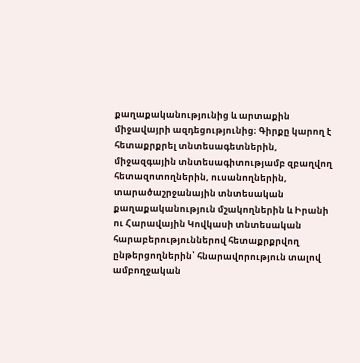քաղաքականությունից և արտաքին միջավայրի ազդեցությունից։ Գիրքը կարող է հետաքրքրել տնտեսագետներին, միջազգային տնտեսագիտությամբ զբաղվող հետազոտողներին, ուսանողներին, տարածաշրջանային տնտեսական քաղաքականություն մշակողներին և Իրանի ու Հարավային Կովկասի տնտեսական հարաբերություններով հետաքրքրվող ընթերցողներին՝ հնարավորություն տալով ամբողջական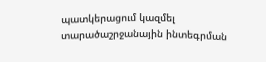պատկերացում կազմել տարածաշրջանային ինտեգրման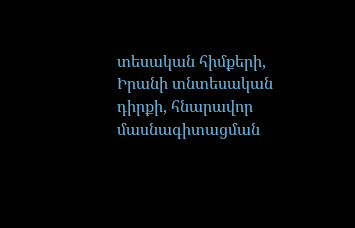տեսական հիմքերի, Իրանի տնտեսական դիրքի, հնարավոր մասնագիտացման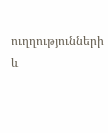ուղղությունների և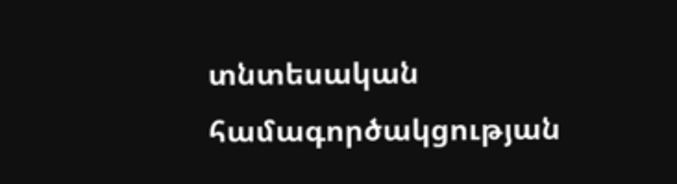տնտեսական համագործակցության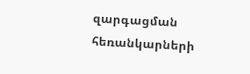զարգացման հեռանկարների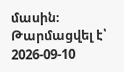մասին։
Թարմացվել է՝ 2026-09-10